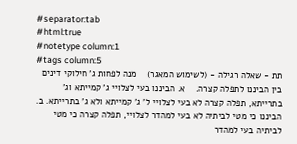#separator:tab
#html:true
#notetype column:1
#tags column:5
תת - שאלה רגילה - (לשימוש המאגר)    מנה לפחות ג' חילוקי דינים בין הביננו לתפלה קצרה.    א. הביננו בעי לצלויי ג' קמייתא וג' בתרייתא, תפלה קצרה לא בעי לצלויי ל' ג' קמייתא ולא ג' בתרייתא. ב. הביננו כי מטי לביתיה לא בעי למהדר לצלויי, תפלה קצרה כי מטי לביתיה בעי למהדר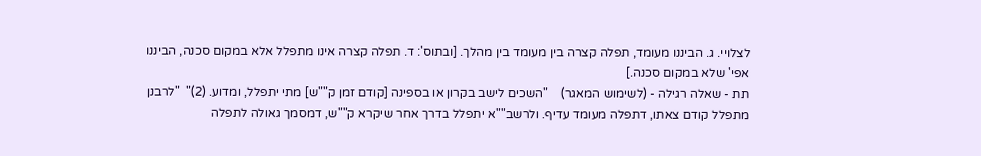לצלויי. ג. הביננו מעומד, תפלה קצרה בין מעומד בין מהלך. [ובתוס': ד. תפלה קצרה אינו מתפלל אלא במקום סכנה, הביננו אפי' שלא במקום סכנה.]
תת - שאלה רגילה - (לשימוש המאגר)    "השכים לישב בקרון או בספינה [קודם זמן ק""ש] מתי יתפלל, ומדוע. (2)"  "לרבנן מתפלל קודם צאתו, דתפלה מעומד עדיף. ולרשב""א יתפלל בדרך אחר שיקרא ק""ש, דמסמך גאולה לתפלה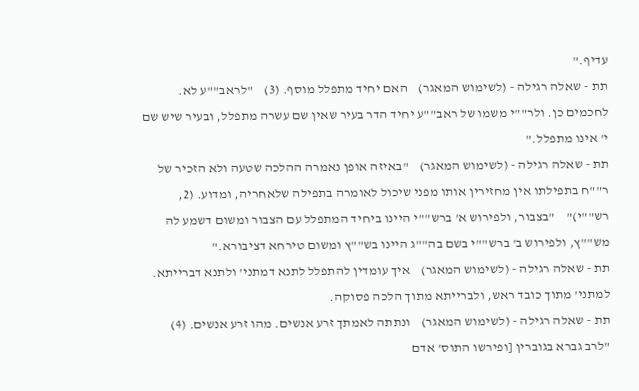עדיף."
תת - שאלה רגילה - (לשימוש המאגר)    האם יחיד מתפלל מוסף. (3)    "לראב""ע לא. לחכמים כן. ולר""י משמו של ראב""ע יחיד הדר בעיר שאין שם עשרה מתפלל, ובעיר שיש שם י' אינו מתפלל."
תת - שאלה רגילה - (לשימוש המאגר)    "באיזה אופן נאמרה ההלכה שטעה ולא הזכיר של ר""ח בתפילתו אין מחזירין אותו מפני שיכול לאומרה בתפילה שלאחריה, ומדוע. (2, רש""י)"    "בצבור, ולפירוש א' ברש""י היינו ביחיד המתפלל עם הצבור ומשום דשמע לה מש""ץ, ולפירוש ב' ברש""י בשם בה""ג היינו בש""ץ ומשום טירחא דציבורא."
תת - שאלה רגילה - (לשימוש המאגר)    איך עומדין להתפלל לתנא דמתני' ולתנא דברייתא.    למתני' מתוך כובד ראש, ולברייתא מתוך הלכה פסוקה.
תת - שאלה רגילה - (לשימוש המאגר)    ונתתה לאמתך זרע אנשים. מהו זרע אנשים. (4)   "לרב גברא בגוברין [ופירשו התוס' אדם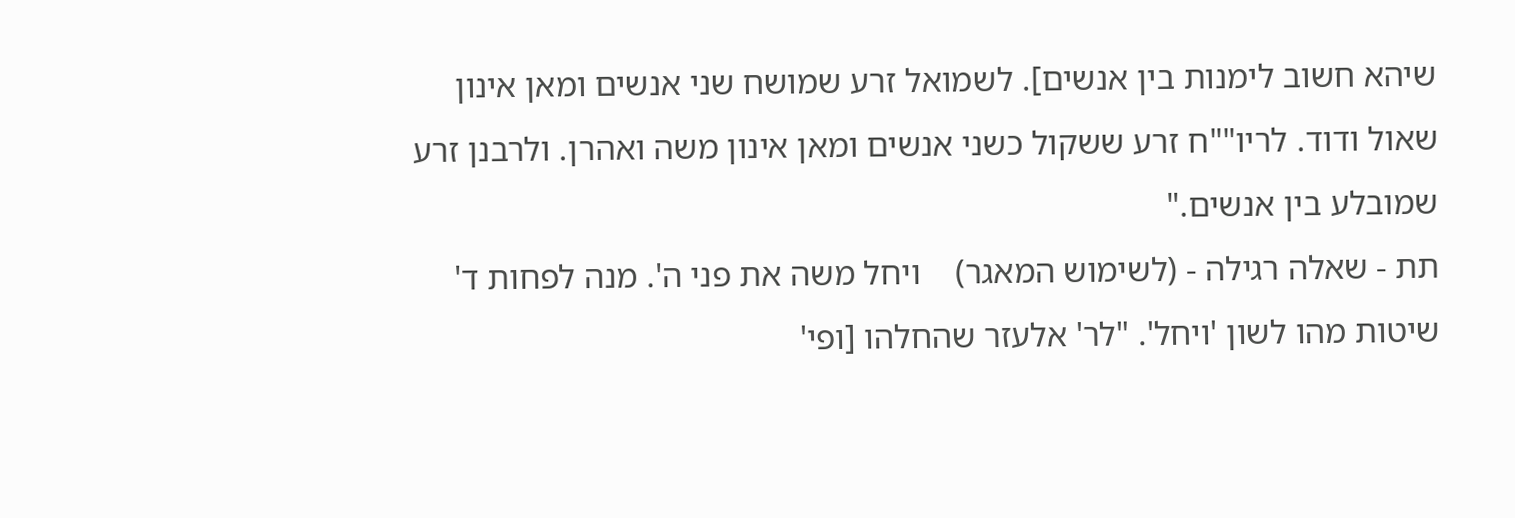שיהא חשוב לימנות בין אנשים]. לשמואל זרע שמושח שני אנשים ומאן אינון שאול ודוד. לריו""ח זרע ששקול כשני אנשים ומאן אינון משה ואהרן. ולרבנן זרע שמובלע בין אנשים."
תת - שאלה רגילה - (לשימוש המאגר)    ויחל משה את פני ה'. מנה לפחות ד' שיטות מהו לשון 'ויחל'. "לר' אלעזר שהחלהו [ופי'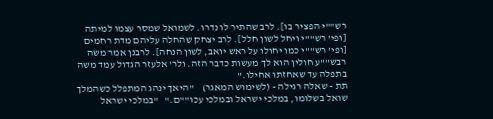רש""י הפציר בו]. לרב שהתיר לו נדרו. לשמואל שמסר עצמו למיתה [ופי' רש""י ויחל לשון חלל]. לרב יצחק שהחלה עליהם מדת רחמים [ופי' רש""י כמו יחולו על ראש יואב, לשון הנחה]. לרבנן אמר משה רבש""ע חולין הוא לך מעשות כדבר הזה. ולר' אלעזר הגדול עמד משה בתפלה עד שאחזתו אחילו."
תת - שאלה רגילה - (לשימוש המאגר)    "היאך ינהג המתפלל כשהמלך שואל בשלומו, במלכי ישראל ובמלכי עכו""ם."   "במלכי ישראל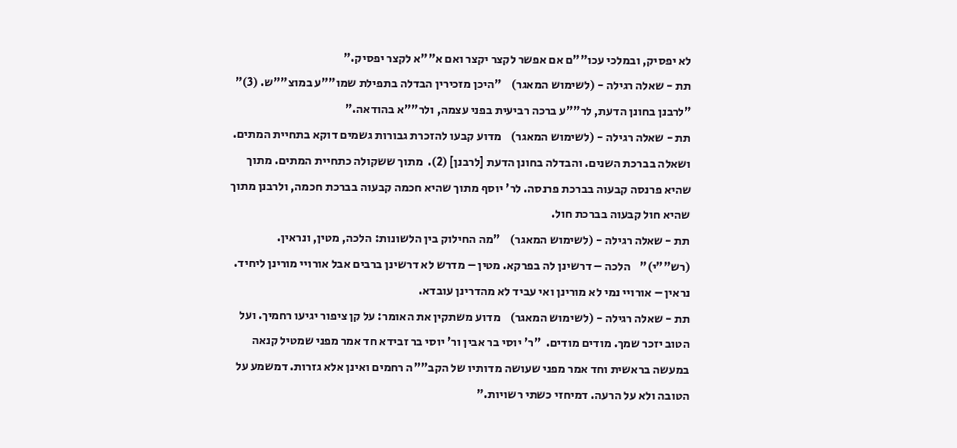לא יפסיק, ובמלכי עכו""ם אם אפשר לקצר יקצר ואם א""א לקצר יפסיק."
תת - שאלה רגילה - (לשימוש המאגר)    "היכן מזכירין הבדלה בתפילת שמו""ע במוצ""ש. (3)" "לרבנן בחונן הדעת, לר""ע ברכה רביעית בפני עצמה, ולר""א בהודאה."
תת - שאלה רגילה - (לשימוש המאגר)    מדוע קבעו להזכרת גבורות גשמים דוקא בתחיית המתים. ושאלה בברכת השנים. והבדלה בחונן הדעת [לרבנן] (2).  מתוך ששקולה כתחיית המתים. מתוך שהיא פרנסה קבעוה בברכת פרנסה. לר' יוסף מתוך שהיא חכמה קבעוה בברכת חכמה, ולרבנן מתוך שהיא חול קבעוה בברכת חול.
תת - שאלה רגילה - (לשימוש המאגר)    "מה החילוק בין הלשונות: הלכה, מטין, ונראין. (רש""י)"    הלכה – דרשינן לה בפרקא. מטין – מדרש לא דרשינן ברבים אבל אורויי מורינן ליחיד. נראין – אורויי נמי לא מורינן ואי עביד לא מהדרינן עובדא.
תת - שאלה רגילה - (לשימוש המאגר)    מדוע משתקין את האומר: על קן ציפור יגיעו רחמיך. ועל הטוב יזכר שמך. מודים מודים.  "ר' יוסי בר אבין ור' יוסי בר זבידא חד אמר מפני שמטיל קנאה במעשה בראשית וחד אמר מפני שעושה מדותיו של הקב""ה רחמים ואינן אלא גזרות. דמשמע על הטובה ולא על הרעה. דמיחזי כשתי רשויות."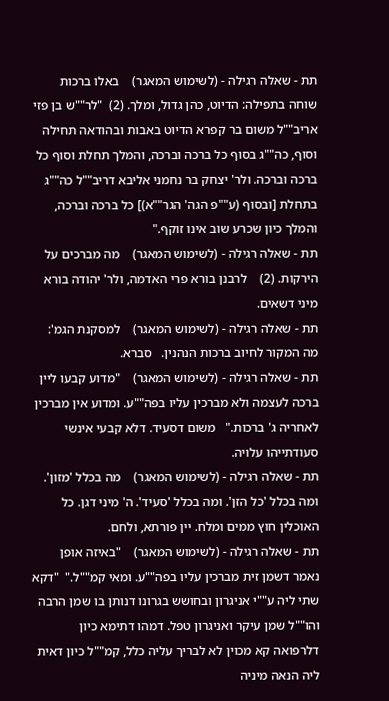תת - שאלה רגילה - (לשימוש המאגר)    באלו ברכות שוחה בתפילה: הדיוט, כהן גדול, ומלך. (2)  "לר""ש בן פזי אריב""ל משום בר קפרא הדיוט באבות ובהודאה תחילה וסוף, כה""ג בסוף כל ברכה וברכה, והמלך תחלת וסוף כל ברכה וברכה. ולר' יצחק בר נחמני אליבא דריב""ל כה""ג בתחלת [ובסוף (ע""פ הגה' הגר""א)] כל ברכה וברכה, והמלך כיון שכרע שוב אינו זוקף."
תת - שאלה רגילה - (לשימוש המאגר)    מה מברכים על הירקות. (2)    לרבנן בורא פרי האדמה, ולר' יהודה בורא מיני דשאים.
תת - שאלה רגילה - (לשימוש המאגר)    למסקנת הגמ': מה המקור לחיוב ברכות הנהנין.   סברא.
תת - שאלה רגילה - (לשימוש המאגר)    "מדוע קבעו ליין ברכה לעצמה ולא מברכין עליו בפה""ע. ומדוע אין מברכין לאחריה ג' ברכות."   משום דסעיד. דלא קבעי אינשי סעודתייהו עלויה.
תת - שאלה רגילה - (לשימוש המאגר)    מה בכלל 'מזון'. ומה בכלל 'כל הזן'. ומה בכלל 'סעיד'. ה' מיני דגן. כל האוכלין חוץ ממים ומלח. יין פורתא, ולחם.
תת - שאלה רגילה - (לשימוש המאגר)    "באיזה אופן נאמר דשמן זית מברכין עליו בפה""ע. ומאי קמ""ל."  "דקא שתי ליה ע""י אניגרון ובחושש בגרונו דנותן בו שמן הרבה והו""ל שמן עיקר ואניגרון טפל. דמהו דתימא כיון דלרפואה קא מכוין לא לבריך עליה כלל, קמ""ל כיון דאית ליה הנאה מיניה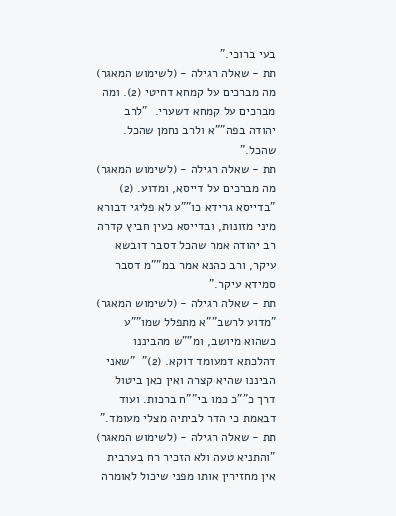בעי ברוכי."
תת - שאלה רגילה - (לשימוש המאגר)    מה מברכים על קמחא דחיטי (2). ומה מברכים על קמחא דשערי.  "לרב יהודה בפה""א ולרב נחמן שהכל. שהכל."
תת - שאלה רגילה - (לשימוש המאגר)    מה מברכים על דייסא, ומדוע. (2)  "בדייסא גרידא כו""ע לא פליגי דבורא מיני מזונות, ובדייסא כעין חביץ קדרה רב יהודה אמר שהכל דסבר דובשא עיקר, ורב כהנא אמר במ""מ דסבר סמידא עיקר."
תת - שאלה רגילה - (לשימוש המאגר)    "מדוע לרשב""א מתפלל שמו""ע כשהוא מיושב, ומ""ש מהביננו דהלכתא דמעומד דוקא. (2)"  "שאני הביננו שהיא קצרה ואין כאן ביטול דרך כ""כ כמו בי""ח ברכות. ועוד דבאמת כי הדר לביתיה מצלי מעומד."
תת - שאלה רגילה - (לשימוש המאגר)    "והתניא טעה ולא הזכיר רח בערבית אין מחזירין אותו מפני שיכול לאומרה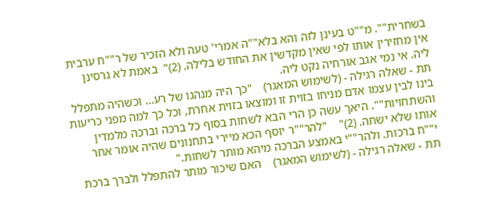בשחרית"". מ""ט בעינן לזה והא בלא""ה אמרי' טעה ולא הזכיר של ר""ח ערבית אין מחזירין אותו לפי שאין מקדשין את החודש בלילה. (2)"  באמת לא גרסינן ליה. אי נמי אגב אורחיה נקט ליה.
תת - שאלה רגילה - (לשימוש המאגר)    "כך היה מנהגו של רע... וכשהיה מתפלל בינו לבין עצמו אדם מניחו בזוית זו ומוצאו בזוית אחרת, וכל כך למה מפני כריעות והשתחויות"". היאך עשה כן הרי הבא לשחות בסוף כל ברכה וברכה מלמדין אותו שלא ישחה. (2)"    "להר""ר יוסף הכא מיירי בתחנונים שהיה אומר אחר י""ח ברכות. ולהר""י באמצע הברכה מיהא מותר לשחות."
תת - שאלה רגילה - (לשימוש המאגר)    האם שיכור מותר להתפלל ולברך ברכת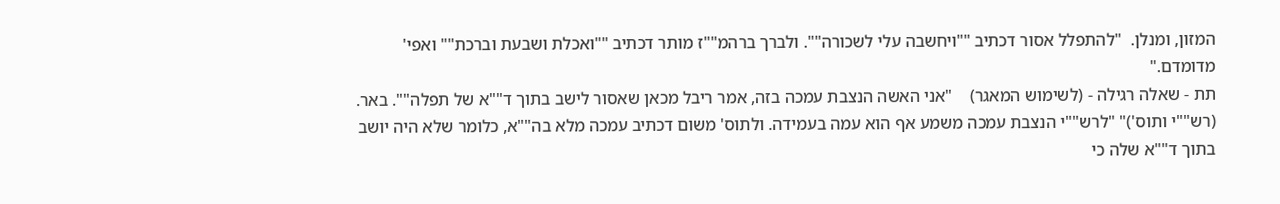המזון, ומנלן.  "להתפלל אסור דכתיב ""ויחשבה עלי לשכורה"". ולברך ברהמ""ז מותר דכתיב ""ואכלת ושבעת וברכת"" ואפי' מדומדם."
תת - שאלה רגילה - (לשימוש המאגר)    "אני האשה הנצבת עמכה בזה, אמר ריבל מכאן שאסור לישב בתוך ד""א של תפלה"". באר. (רש""י ותוס')" "לרש""י הנצבת עמכה משמע אף הוא עמה בעמידה. ולתוס' משום דכתיב עמכה מלא בה""א, כלומר שלא היה יושב בתוך ד""א שלה כי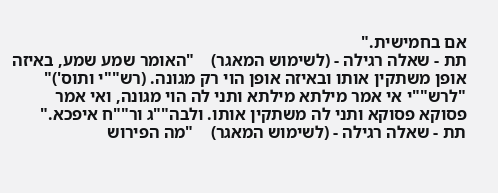אם בחמישית."
תת - שאלה רגילה - (לשימוש המאגר)    "האומר שמע שמע, באיזה אופן משתקין אותו ובאיזה אופן הוי רק מגונה. (רש""י ותוס')" "לרש""י אי אמר מילתא מילתא ותני לה הוי מגונה, ואי אמר פסוקא פסוקא ותני לה משתקין אותו. ולבה""ג ור""ח איפכא."
תת - שאלה רגילה - (לשימוש המאגר)    "מה הפירוש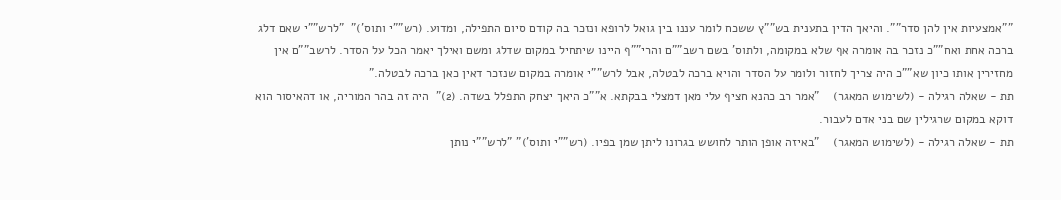""אמצעיות אין להן סדר"". והיאך הדין בתענית בש""ץ ששכח לומר עננו בין גואל לרופא ונזכר בה קודם סיום התפילה, ומדוע. (רש""י ותוס')"  "לרש""י שאם דלג ברכה אחת ואח""כ נזכר בה אומרה אף שלא במקומה, ולתוס' בשם רשב""ם והרי""ף היינו שיתחיל במקום שדלג ומשם ואילך יאמר הכל על הסדר. לרשב""ם אין מחזירין אותו כיון שא""כ היה צריך לחזור ולומר על הסדר והויא ברכה לבטלה, אבל לרש""י אומרה במקום שנזכר דאין כאן ברכה לבטלה."
תת - שאלה רגילה - (לשימוש המאגר)    "אמר רב כהנא חציף עלי מאן דמצלי בבקתא. א""כ היאך יצחק התפלל בשדה. (2)"  היה זה בהר המוריה, או דהאיסור הוא דוקא במקום שרגילין שם בני אדם לעבור.
תת - שאלה רגילה - (לשימוש המאגר)    "באיזה אופן הותר לחושש בגרונו ליתן שמן בפיו. (רש""י ותוס')" "לרש""י נותן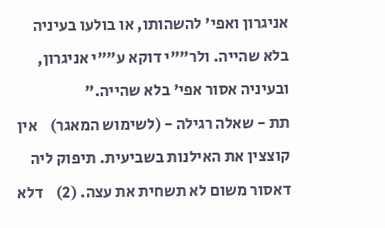אניגרון ואפי' להשהותו, או בולעו בעיניה בלא שהייה. ולר""י דוקא ע""י אניגרון, ובעיניה אסור אפי' בלא שהייה."
תת - שאלה רגילה - (לשימוש המאגר)    אין קוצצין את האילנות בשביעית. תיפוק ליה דאסור משום לא תשחית את עצה. (2)    דלא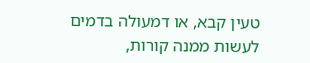טעין קבא, או דמעולה בדמים לעשות ממנה קורות,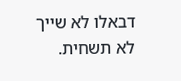דבאלו לא שייך לא תשחית.